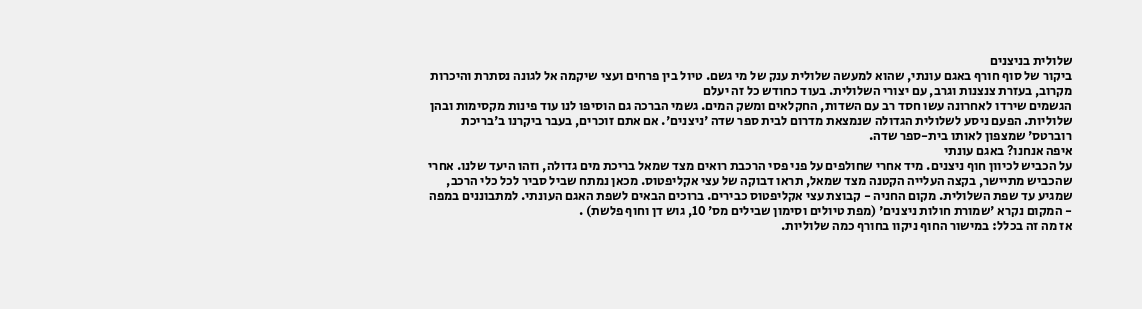שלולית בניצנים
ביקור של סוף חורף באגם עונתי, שהוא למעשה שלולית ענק של מי גשם. טיול בין פרחים ועצי שיקמה אל לגונה נסתרת והיכרות מקרוב, בעזרת צנצנות וגרב, עם יצורי השלולית. בעוד כחודש כל זה יעלם
הגשמים שירדו לאחרונה עשו חסד רב עם השדות, החקלאים ומשק המים. גשמי הברכה גם הוסיפו לנו עוד פינות מקסימות ובהן שלוליות. הפעם ניסע לשלולית הגדולה שנמצאת מדרום לבית ספר שדה 'ניצנים'. אם אתם זוכרים, בעבר ביקרנו ב'בריכת רוברטס' שמצפון לאותו בית-ספר שדה.
איפה אנחנו? באגם עונתי
על הכביש לכיוון חוף ניצנים. מיד אחרי שחולפים על פני פסי הרכבת רואים מצד שמאל בריכת מים גדולה, וזהו היעד שלנו. אחרי שהכביש מתיישר, בקצה העלייה הקטנה מצד שמאל, תראו דבוקה של עצי אקליפטוס. מכאן נמתח שביל סביר לכל כלי הרכב, שמגיע עד שפת השלולית. מקום החניה - קבוצת עצי אקליפטוס כבירים. ברוכים הבאים לשפת האגם העונתי. למתבוננים במפה - המקום נקרא 'שמורת חולות ניצנים' (מפת טיולים וסימון שבילים מס' 10, גוש דן וחוף פלשת) .
אז מה זה בכלל: במישור החוף ניקוו בחורף כמה שלוליות.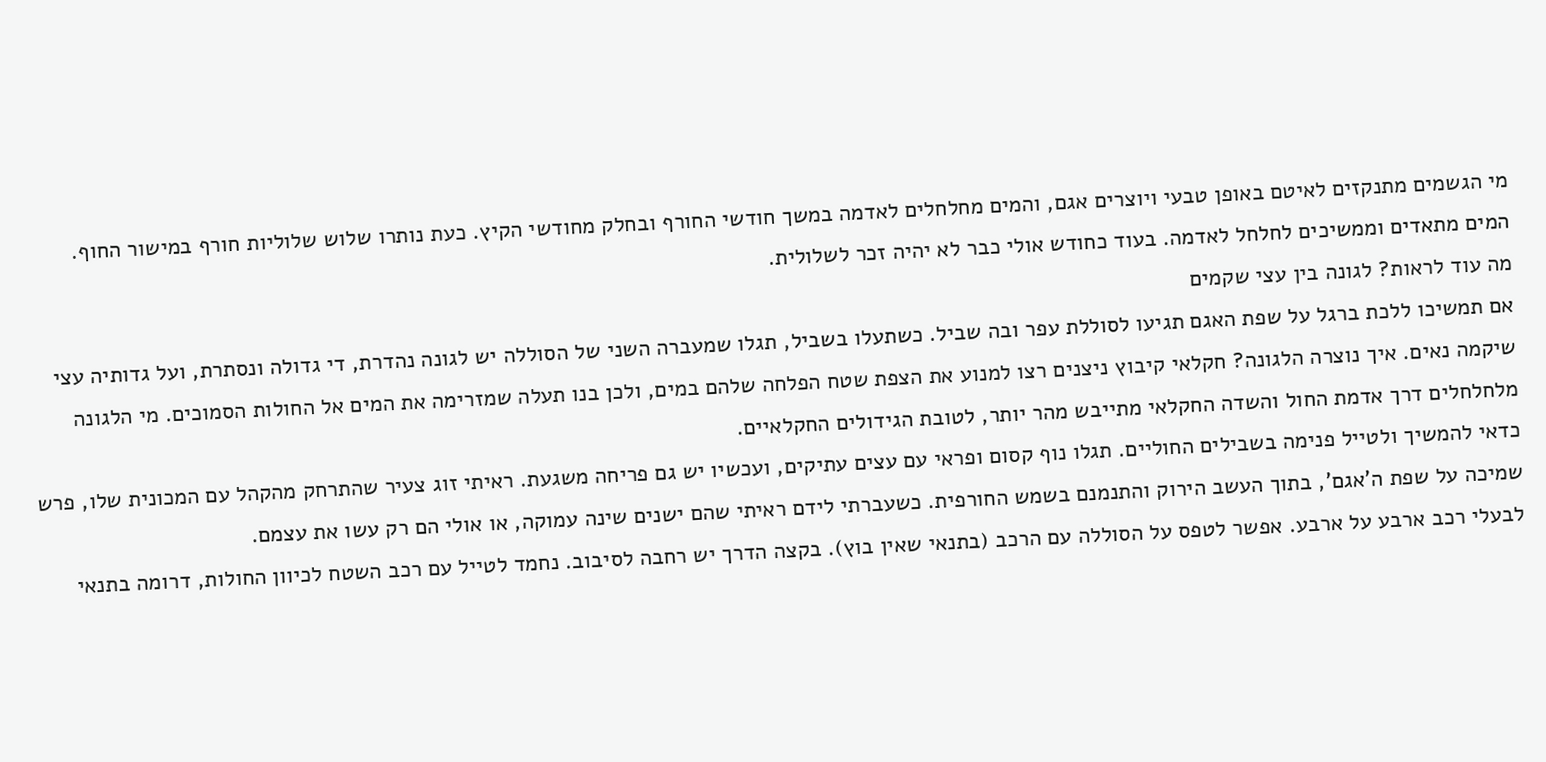מי הגשמים מתנקזים לאיטם באופן טבעי ויוצרים אגם, והמים מחלחלים לאדמה במשך חודשי החורף ובחלק מחודשי הקיץ. כעת נותרו שלוש שלוליות חורף במישור החוף. המים מתאדים וממשיכים לחלחל לאדמה. בעוד כחודש אולי כבר לא יהיה זכר לשלולית.
מה עוד לראות? לגונה בין עצי שקמים
אם תמשיכו ללכת ברגל על שפת האגם תגיעו לסוללת עפר ובה שביל. כשתעלו בשביל, תגלו שמעברה השני של הסוללה יש לגונה נהדרת, די גדולה ונסתרת, ועל גדותיה עצי שיקמה נאים. איך נוצרה הלגונה? חקלאי קיבוץ ניצנים רצו למנוע את הצפת שטח הפלחה שלהם במים, ולכן בנו תעלה שמזרימה את המים אל החולות הסמוכים. מי הלגונה מלחלחלים דרך אדמת החול והשדה החקלאי מתייבש מהר יותר, לטובת הגידולים החקלאיים.
כדאי להמשיך ולטייל פנימה בשבילים החוליים. תגלו נוף קסום ופראי עם עצים עתיקים, ועכשיו יש גם פריחה משגעת. ראיתי זוג צעיר שהתרחק מהקהל עם המכונית שלו, פרש שמיכה על שפת ה'אגם', בתוך העשב הירוק והתנמנם בשמש החורפית. כשעברתי לידם ראיתי שהם ישנים שינה עמוקה, או אולי הם רק עשו את עצמם.
לבעלי רכב ארבע על ארבע. אפשר לטפס על הסוללה עם הרכב (בתנאי שאין בוץ). בקצה הדרך יש רחבה לסיבוב. נחמד לטייל עם רכב השטח לכיוון החולות, דרומה בתנאי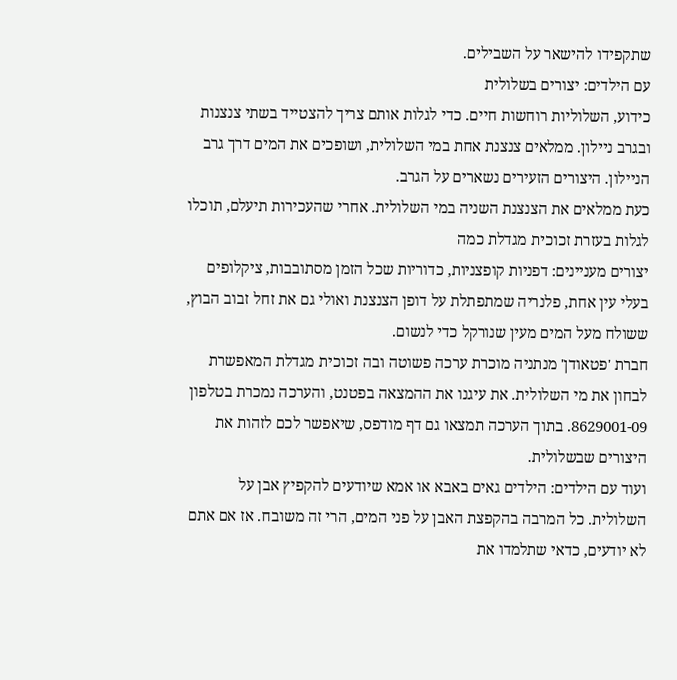שתקפידו להישאר על השבילים.
עם הילדים: יצורים בשלולית
כידוע, השלוליות רוחשות חיים. כדי לגלות אותם צריך להצטייד בשתי צנצנות ובגרב ניילון. ממלאים צנצנת אחת במי השלולית, ושופכים את המים דרך גרב הניילון. היצורים הזעירים נשארים על הגרב.
כעת ממלאים את הצנצנת השניה במי השלולית. אחרי שהעכירות תיעלם, תוכלו לגלות בעזרת זכוכית מגדלת כמה
יצורים מעניינים: דפניות קופצניות, כדוריות שכל הזמן מסתובבות, ציקלופים בעלי עין אחת, פלנריה שמתפתלת על דופן הצנצנת ואולי גם את זחל זבוב הבוץ, ששולח מעל המים מעין שנורקל כדי לנשום.
חברת 'פטאודן' מנתניה מוכרת ערכה פשוטה ובה זכוכית מגדלת המאפשרת לבחון את מי השלולית. את עיגנו את ההמצאה בפטנט, והערכה נמכרת בטלפון 8629001-09. בתוך הערכה תמצאו גם דף מודפס, שיאפשר לכם לזהות את היצורים שבשלולית.
ועוד עם הילדים: הילדים גאים באבא או אמא שיודעים להקפיץ אבן על השלולית. כל המרבה בהקפצת האבן על פני המים, הרי זה משובח. אז אם אתם לא יודעים, כדאי שתלמדו את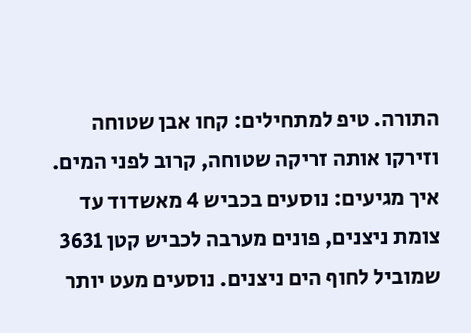התורה. טיפ למתחילים: קחו אבן שטוחה וזירקו אותה זריקה שטוחה, קרוב לפני המים.
איך מגיעים: נוסעים בכביש 4 מאשדוד עד צומת ניצנים, פונים מערבה לכביש קטן 3631 שמוביל לחוף הים ניצנים. נוסעים מעט יותר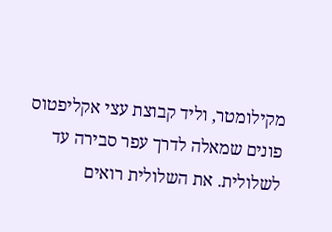מקילומטר, וליד קבוצת עצי אקליפטוס פונים שמאלה לדרך עפר סבירה עד לשלולית. את השלולית רואים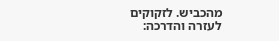מהכביש. לזקוקים לעזרה והדרכה: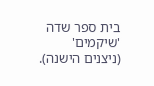בית ספר שדה 'שיקמים' (ניצנים הישנה).